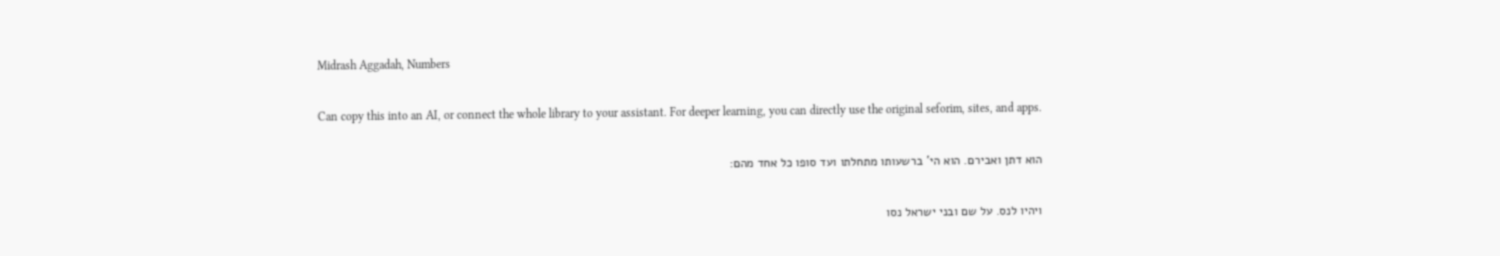Midrash Aggadah, Numbers

Can copy this into an AI, or connect the whole library to your assistant. For deeper learning, you can directly use the original seforim, sites, and apps.

הוא דתן ואבירם. הוא הי' ברשעותו מתחלתו ועד סופו כל אחד מהם:

ויהיו לנס. על שם ובני ישראל נסו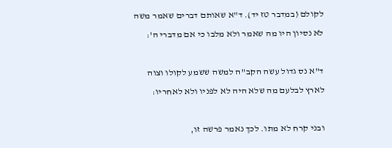לקולם (במדבר טז יד). ד"א שאותם דברים שאמר משה לא נסיון היו מה שאמר ולא מלבו כי אם מדברי ה':

ד"א נס גדול עשה הקב"ה למשה ששמע לקולו וצוה לארץ לבלעם מה שלא היה לא לפניו ולא לאחריו:

ובני קרח לא מתו. לכך נאמר פרשה זו,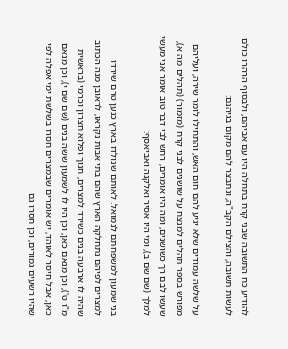להודיע כח התשובה שבני קרח בתחלה היו עם אביהם, ולבסוף הרהרו כולם לעשות תשובה, והצילם הקב"ה, ונתבצר להם מקום בגיהנם:

על שלשה עמודים שלא יגיע להם חום האש, והתחילו לומר שירה, ועליהם מפורש בספר תהלים למנצח על שושנים לבני קרח (מזמור) (תהלים מה א), שעשו לבם רך כשושנים, ומה היו אומרים, רחש לבי דבר טוב אומר אני מעשי למלך (שם שם ב), ומי היו אסיר ואלקנה ואביאסף:

בני שמעון למשפחתם לנמואל. לאותם שנולדו בארץ כנען טרם שירדו למצרים לפיהם נתחלקה הארץ שהם בתי אבות נקראו, לראובן מנה הכתוב שהיה לו ארבעה בנים כשירד למצרים, חנוך ופלוא חצרון וכרמי (בראשית מ"ו ט'), וכן מנאם כאן, וכן היו לו לשמעון ששה בנים (שם שם י), וכן מנאם כאן, אבל חיסר לאוהד, יש אומרים שבמצרים חסרו בשלשת ימי אפלה לפי שהיו רשעים גמורים, וכן חסרו גם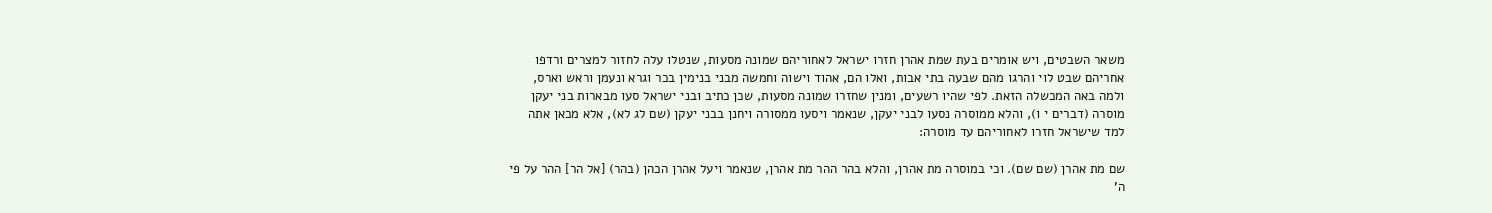משאר השבטים, ויש אומרים בעת שמת אהרן חזרו ישראל לאחוריהם שמונה מסעות, שנטלו עלה לחזור למצרים ורדפו אחריהם שבט לוי והרגו מהם שבעה בתי אבות, ואלו הם, אהוד וישוה וחמשה מבני בנימין בכר וגרא ונעמן וראש וארס, ולמה באה המכשלה הזאת. לפי שהיו רשעים, ומנין שחזרו שמונה מסעות, שכן כתיב ובני ישראל סעו מבארות בני יעקן מוסרה (דברים י ו), והלא ממוסרה נסעו לבני יעקן, שנאמר ויסעו ממסורה ויחנן בבני יעקן (שם לג לא), אלא מכאן אתה למד שישראל חזרו לאחוריהם עד מוסרה:

שם מת אהרן (שם שם). וכי במוסרה מת אהרן, והלא בהר ההר מת אהרן, שנאמר ויעל אהרן הכהן (בהר) [אל הר] ההר על פי ה'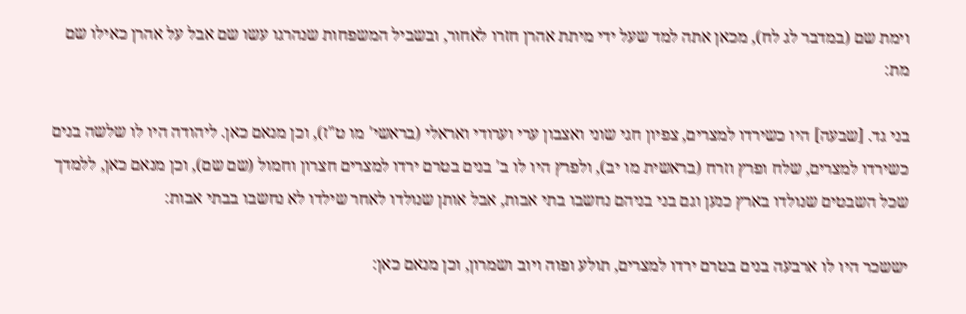וימת שם (במדבר לג לח), מכאן אתה למד שעל ידי מיתת אהרן חזרו לאחור, ובשביל המשפחות שנהרגו עשו שם אבל על אהרן כאילו שם מת:

בני גד. [שבעה] היו כשירדו למצרים, צפיון חגי שוני ואצבון ערי וערודי ואראלי (בראשי' מו ט"ז), וכן מנאם כאן. ליהודה היו לו שלשה בנים כשירדו למצרים, שלח ופרץ וזרח (בראשית מו יב), ולפרץ היו לו ב' בנים בטרם ירדו למצרים חצרון וחמול (שם שם), וכן מנאם כאן, ללמדך שכל השבטים שנולדו בארץ כנען וגם בני בניהם נחשבו בתי אבות, אבל אותן שנולדו לאחר שילדו לא נחשבו בבתי אבות:

יששכר היו לו ארבעה בנים בטרם ירדו למצרים, תולע ופוה ויוב ושמרון, וכן מנאם כאן: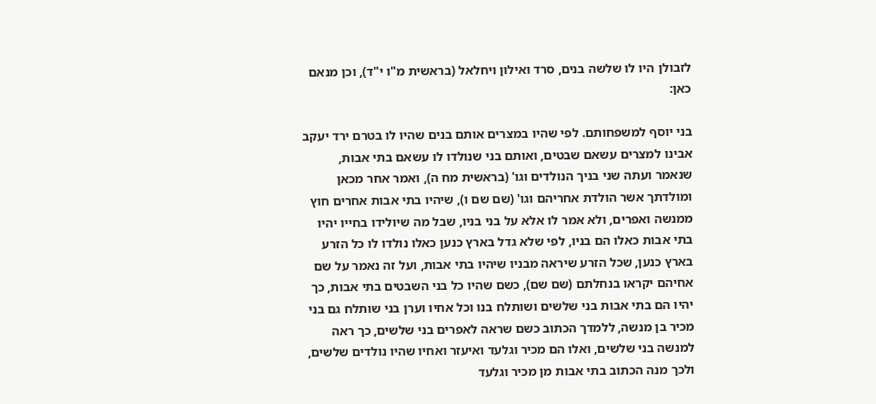לזבולן היו לו שלשה בנים, סרד ואילון ויחלאל (בראשית מ"ו י"ד), וכן מנאם כאן:

בני יוסף למשפחותם. לפי שהיו במצרים אותם בנים שהיו לו בטרם ירד יעקב אבינו למצרים עשאם שבטים, ואותם בני שנולדו לו עשאם בתי אבות, שנאמר ועתה שני בניך הנולדים וגו' (בראשית מח ה), ואמר אחר מכאן ומולדתך אשר הולדת אחריהם וגו' (שם שם ו), שיהיו בתי אבות אחרים חוץ ממנשה ואפרים, ולא אמר לו אלא על בני בניו, שבל מה שיולידו בחייו יהיו בתי אבות כאלו הם בניו, לפי שלא גדל בארץ כנען כאלו נולדו לו כל הזרע בארץ כנען, שכל הזרע שיראה מבניו שיהיו בתי אבות, ועל זה נאמר על שם אחיהם יקראו בנחלתם (שם שם), כשם שהיו כל בני השבטים בתי אבות, כך יהיו הם בתי אבות בני שלשים ושותלח בנו וכל אחיו וערן בני שותלח גם בני מכיר בן מנשה, ללמדך הכתוב כשם שראה לאפרים בני שלשים, כך ראה למנשה בני שלשים, ואלו הם מכיר וגלעד ואיעזר ואחיו שהיו נולדים שלשים, ולכך מנה הכתוב בתי אבות מן מכיר וגלעד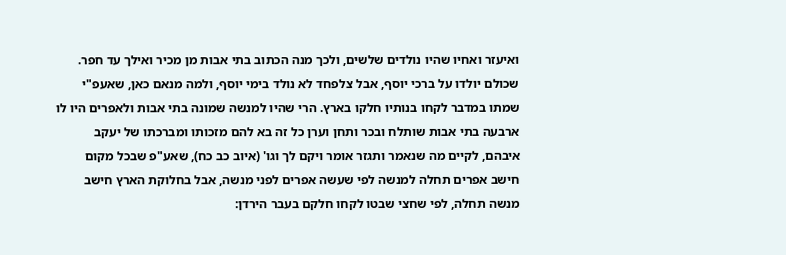ואיעזר ואחיו שהיו נולדים שלשים, ולכך מנה הכתוב בתי אבות מן מכיר ואילך עד חפר. שכולם יולדו על ברכי יוסף, אבל צלפחד לא נולד בימי יוסף, ולמה מנאם כאן, שאעפ"י שמתו במדבר לקחו בנותיו חלקו בארץ. הרי שהיו למנשה שמונה בתי אבות ולאפרים היו לו ארבעה בתי אבות שותלח ובכר ותחן וערן כל זה בא להם מזכותו ומברכתו של יעקב איבהם, לקיים מה שנאמר ותגזר אומר ויקם לך וגו' (איוב כב כח), שאע"פ שבכל מקום חישב אפרים תחלה למנשה לפי שעשה אפרים לפני מנשה, אבל בחלוקת הארץ חישב מנשה תחלה, לפי שחצי שבטו לקחו חלקם בעבר הירדן: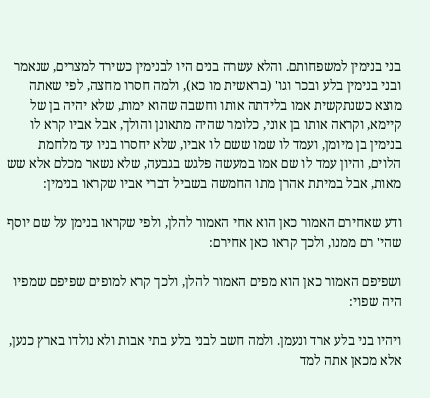בני בנימין למשפחותם. והלא עשרה בנים היו לבנימין כשירד למצרים, שנאמר ובני בנימין בלע ובכר וגו' (בראשית מו כא), ולמה חסרו מחצה, לפי שאתה מוצא כשנתקשית אמו בלידתה אותו וחשבה שהוא ימות, שלא יהיה בן של קיימא, וקראה אותו בן אוני, כלומר שהיה מתאונן והולך, אבל אביו קרא לו בנימין בן מיומן, ועמד לו שמו ששם לו אביו, שלא יחסרו בניו עד מלחמת הלוים, והיון עמד לו שם אמו במעשה פלגש בגבעה, שלא נשאר מכלם אלא שש מאות, אבל במיתת אהרן מתו החמשה בשביל דברי אביו שקראו בנימין:

ודע שאחירם האמור כאן הוא אחי האמור להלן, ולפי שקראו בנימן על שם יוסף שהי' רם ממנו, ולכך קראו כאן אחירם:

ושפיפם האמור כאן הוא מפים האמור להלן, ולכך קרא למופים שפיפם שמפיו היה שפוי:

ויהיו בני בלע ארד ונעמן. ולמה חשב לבני בלע בתי אבות ולא נולדו בארץ כנען, אלא מכאן אתה למד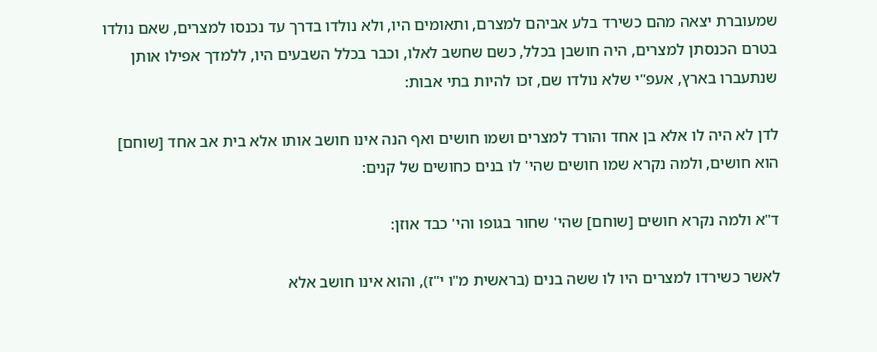שמעוברת יצאה מהם כשירד בלע אביהם למצרם, ותאומים היו, ולא נולדו בדרך עד נכנסו למצרים, שאם נולדו בטרם הכנסתן למצרים, היה חושבן בכלל, כשם שחשב לאלו, וכבר בכלל השבעים היו, ללמדך אפילו אותן שנתעברו בארץ, אעפ"י שלא נולדו שם, זכו להיות בתי אבות:

לדן לא היה לו אלא בן אחד והורד למצרים ושמו חושים ואף הנה אינו חושב אותו אלא בית אב אחד [שוחם] הוא חושים, ולמה נקרא שמו חושים שהי' לו בנים כחושים של קנים:

ד"א ולמה נקרא חושים [שוחם] שהי' שחור בגופו והי' כבד אוזן:

לאשר כשירדו למצרים היו לו ששה בנים (בראשית מ"ו י"ז), והוא אינו חושב אלא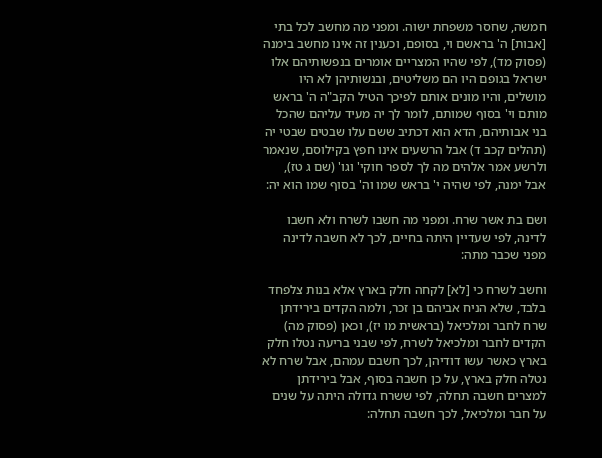חמשה, שחסר משפחת ישוה. ומפני מה מחשב לכל בתי [אבות] ה' בראשם וי, בסופם, וכענין זה אינו מחשב בימנה (פסוק מד), לפי שהיו המצריים אומרים בנפשותיהם אלו ישראל בגופם היו הם משליטים, ובנשותיהן לא היו מושלים, והיו מונים אותם לפיכך הטיל הקב"ה ה' בראש מותם וי' בסוף שמותם, לומר לך יה מעיד עליהם שהכל בני אבותיהם, הדא הוא דכתיב ששם עלו שבטים שבטי יה (תהלים קכב ד) אבל הרשעים אינו חפץ בקילוסם, שנאמר ולרשע אמר אלהים מה לך לספר חוקי' וגו' (שם ג טז), אבל ימנה, לפי שהיה י' בראש שמו וה' בסוף שמו הוא יה:

ושם בת אשר שרח. ומפני מה חשבו לשרח ולא חשבו לדינה, לפי שעדיין היתה בחיים, לכך לא חשבה לדינה מפני שכבר מתה:

וחשב לשרח כי [לא] לקחה חלק בארץ אלא בנות צלפחד בלבד, שלא הניח אביהם בן זכר, ולמה הקדים בירידתן שרח לחבר ומלכיאל (בראשית מו יז), וכאן (פסוק מה) הקדים לחבר ומלכיאל לשרח, לפי שבני בריעה נטלו חלק בארץ כאשר עשו דודיהן, לכך חשבם עמהם, אבל שרח לא נטלה חלק בארץ, על כן חשבה בסוף, אבל בירידתן למצרים חשבה תחלה, לפי ששרח גדולה היתה על שנים על חבר ומלכיאל, לכך חשבה תחלה: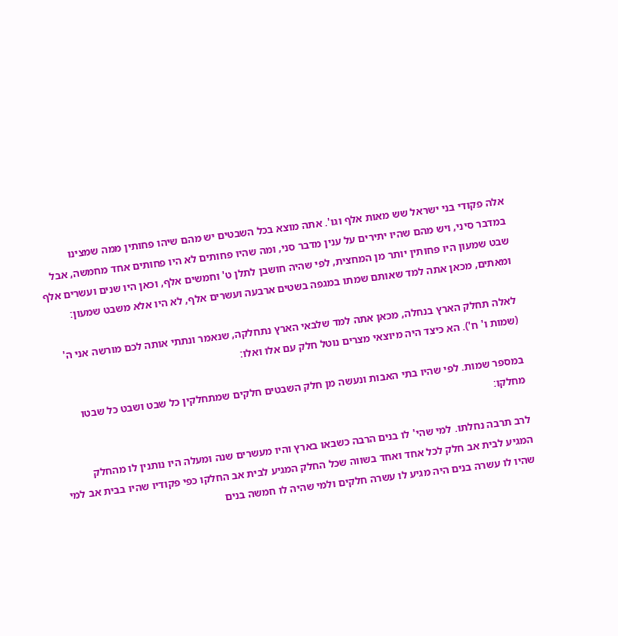אלה פקודי בני ישראל שש מאות אלף וגו'. אתה מוצא בכל השבטים יש מהם שיהו פחותין ממה שמצינו במדבר סיני, ויש מהם שהיו יתירים על ענין מדבר סני, ומה שהיו פחותים לא היו פחותים אחד מחמשה, אבל שבט שמעון היו פחותין יותר מן המחצית, לפי שהיה חושבן לתלן ט' וחמשים אלף, וכאן היו שנים ועשרים אלף ומאתים, מכאן אתה למד שאותם שמתו במגפה בשטים ארבעה ועשרים אלף, לא היו אלא משבט שמעון:

לאלה תחלק הארץ בנחלה, מכאן אתה למד שלבאי הארץ נתחלקה, שנאמר ונתתי אותה לכם מורשה אני ה' (שמות ו' ח'). הא כיצד היה מיוצאי מצרים נוטל חלק עם אלו ואלו:

במספר שמות. לפי שהיו בתי האבות ונעשה מן חלק השבטים חלקים שמתחלקין כל שבט ושבט כל שבטו מחלקו:

לרב תרבה נחלתו. למי שהי' לו בנים הרבה כשבאו בארץ והיו מעשרים שנה ומעלה היו נותנין לו מהחלק המגיע לבית אב חלק לכל אחד ואחד בשווה שכל החלק המגיע לבית אב החלקו כפי פקודיו שהיו בבית אב למי שהיו לו עשרה בנים היה מגיע לו עשרה חלקים ולמי שהיה לו חמשה בנים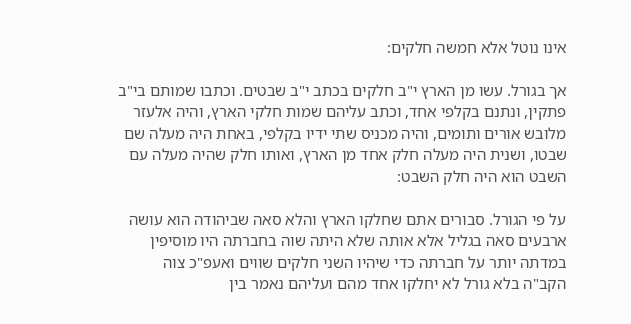אינו נוטל אלא חמשה חלקים:

אך בגורל. עשו מן הארץ י"ב חלקים בכתב י"ב שבטים. וכתבו שמותם בי"ב פתקין, ונתנם בקלפי אחד, וכתב עליהם שמות חלקי הארץ, והיה אלעזר מלובש אורים ותומים, והיה מכניס שתי ידיו בקלפי, באחת היה מעלה שם שבטו, ושנית היה מעלה חלק אחד מן הארץ, ואותו חלק שהיה מעלה עם השבט הוא היה חלק השבט:

על פי הגורל. סבורים אתם שחלקו הארץ והלא סאה שביהודה הוא עושה ארבעים סאה בגליל אלא אותה שלא היתה שוה בחברתה היו מוסיפין במדתה יותר על חברתה כדי שיהיו השני חלקים שווים ואעפ"כ צוה הקב"ה בלא גורל לא יחלקו אחד מהם ועליהם נאמר בין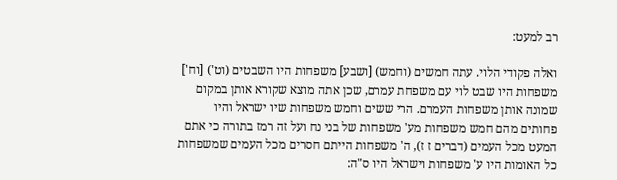רב למעט:

ואלה פקודי הלוי. עתה חמשים (וחמש) [ושבע] משפחות היו השבטים (וט') [וח'] משפחות היו שבט לוי עם משפחת עמרם, שכן אתה מוצא שקורא אותן במקום שמונה אותן משפחות העמרם. הרי ששים וחמש משפחות שיו ישראל והיו פחותים מהם חמש משפחות מע' משפחות של בני נח ועל זה רמז בתורה כי אתם המעט מכל העמים (דברים ז ז), ה' משפחות הייתם חסרים מכל העמים שמשפחות כל האומות היו ע' משפחות וישראל היו ס"ה: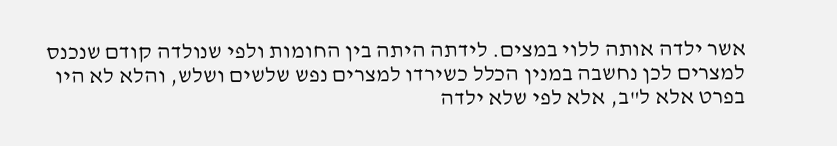אשר ילדה אותה ללוי במצים. לידתה היתה בין החומות ולפי שנולדה קודם שנכנס למצרים לכן נחשבה במנין הכלל כשירדו למצרים נפש שלשים ושלש, והלא לא היו בפרט אלא ל"ב, אלא לפי שלא ילדה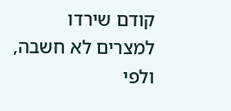קודם שירדו למצרים לא חשבה, ולפי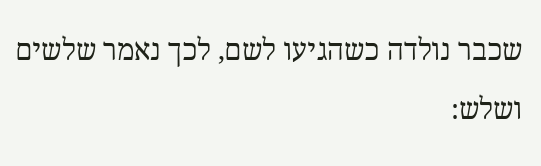שכבר נולדה כשהגיעו לשם, לכך נאמר שלשים ושלש: